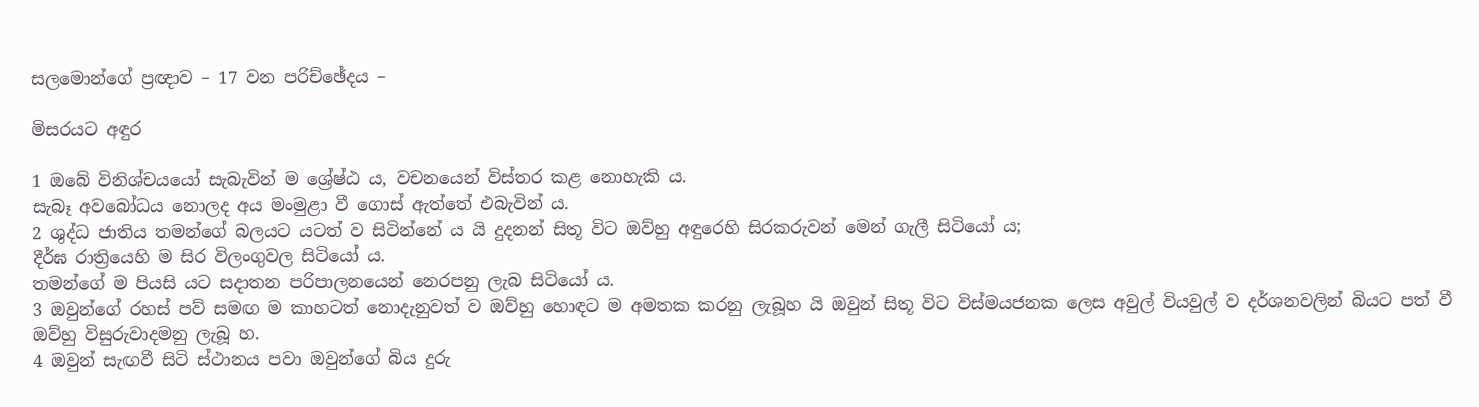සලමොන්ගේ ප්‍රඥාව – 17 වන පරිච්ඡේදය –

මිසරයට අඳුර

1 ඔබේ විනිශ්චයයෝ සැබැවින් ම ශ්‍රේෂ්ඨ ය, වචනයෙන් විස්තර කළ නොහැකි ය.
සැබෑ අවබෝධය නොලද අය මංමුළා වී ගොස් ඇත්තේ එබැවින් ය.
2 ශුද්ධ ජාතිය තමන්ගේ බලයට යටත් ව සිටින්නේ ය යි දුදනන් සිතූ විට ඔව්හු අඳුරෙහි සිරකරුවන් මෙන් ගැලී සිටියෝ ය;
දීර්ඝ රාත්‍රියෙහි ම සිර විලංගුවල සිටියෝ ය.
තමන්ගේ ම පියසි යට සදාතන පරිපාලනයෙන් නෙරපනු ලැබ සිටියෝ ය.
3 ඔවුන්ගේ රහස් පව් සමඟ ම කාහටත් නොදැනුවත් ව ඔව්හු හොඳට ම අමතක කරනු ලැබූහ යි ඔවුන් සිතූ විට විස්මයජනක ලෙස අවුල් වියවුල් ව දර්ශනවලින් බියට පත් වී ඔව්හු විසුරුවාදමනු ලැබූ හ.
4 ඔවුන් සැඟවී සිටි ස්ථානය පවා ඔවුන්ගේ බිය දුරු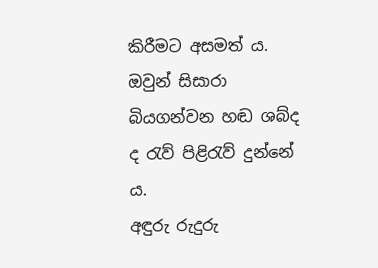කිරීමට අසමත් ය.
ඔවුන් සිසාරා බියගන්වන හඬ ශබ්ද ද රැව් පිළිරැව් දුන්නේ ය.
අඳුරු රුදුරු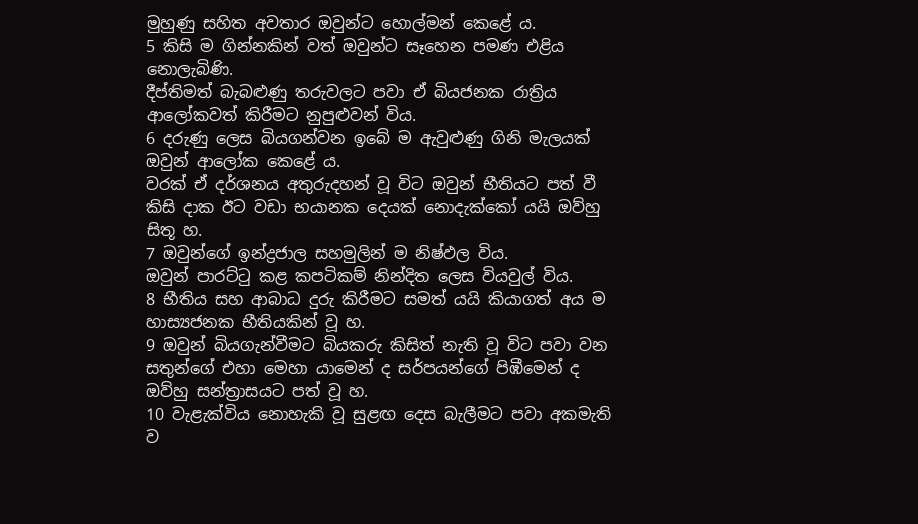මුහුණු සහිත අවතාර ඔවුන්ට හොල්මන් කෙළේ ය.
5 කිසි ම ගින්නකින් වත් ඔවුන්ට සෑහෙන පමණ එළිය නොලැබිණි.
දීප්තිමත් බැබළුණු තරුවලට පවා ඒ බියජනක රාත්‍රිය ආලෝකවත් කිරීමට නුපුළුවන් විය.
6 දරුණු ලෙස බියගන්වන ඉබේ ම ඇවුළුණු ගිනි මැලයක් ඔවුන් ආලෝක කෙළේ ය.
වරක් ඒ දර්ශනය අතුරුදහන් වූ විට ඔවුන් භීතියට පත් වී කිසි දාක ඊට වඩා භයානක දෙයක් නොදැක්කෝ යයි ඔව්හු සිතූ හ.
7 ඔවුන්ගේ ඉන්ද්‍රජාල සහමුලින් ම නිෂ්ඵල විය.
ඔවුන් පාරට්ටු කළ කපටිකම් නින්දිත ලෙස වියවුල් විය.
8 භීතිය සහ ආබාධ දුරු කිරීමට සමත් යයි කියාගත් අය ම හාස්‍යජනක භීතියකින් වූ හ.
9 ඔවුන් බියගැන්වීමට බියකරු කිසිත් නැති වූ විට පවා වන සතුන්ගේ එහා මෙහා යාමෙන් ද සර්පයන්ගේ පිඹීමෙන් ද ඔව්හු සන්ත්‍රාසයට පත් වූ හ.
10 වැළැක්විය නොහැකි වූ සුළඟ දෙස බැලීමට පවා අකමැති ව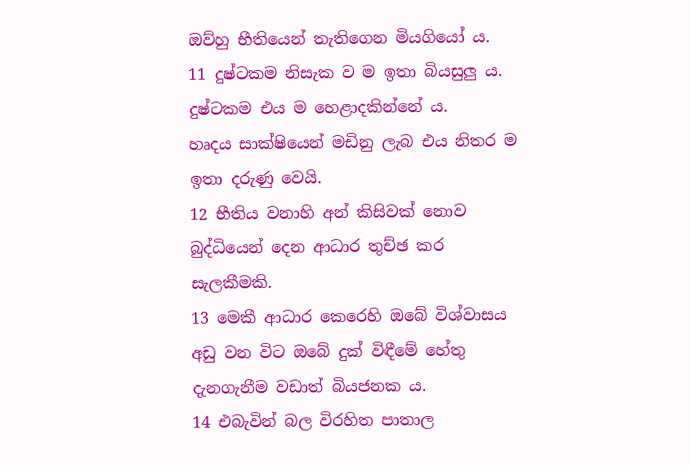ඔව්හු භීතියෙන් තැතිගෙන මියගියෝ ය.
11 දුෂ්ටකම නිසැක ව ම ඉතා බියසුලු ය.
දුෂ්ටකම එය ම හෙළාදකින්නේ ය.
හෘදය සාක්ෂියෙන් මඩිනු ලැබ එය නිතර ම ඉතා දරුණු වෙයි.
12 භීතිය වනාහි අන් කිසිවක් නොව බුද්ධියෙන් දෙන ආධාර තුච්ඡ කර සැලකීමකි.
13 මෙකී ආධාර කෙරෙහි ඔබේ විශ්වාසය අඩු වන විට ඔබේ දුක් විඳීමේ හේතු දැනගැනීම වඩාත් බියජනක ය.
14 එබැවින් බල විරහිත පාතාල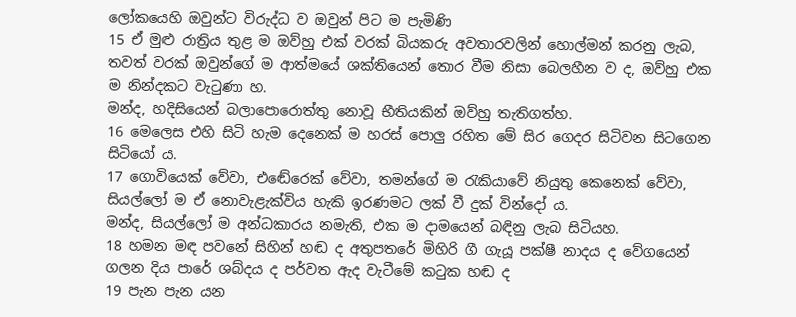ලෝකයෙහි ඔවුන්ට විරුද්ධ ව ඔවුන් පිට ම පැමිණි
15 ඒ මුළු රාත්‍රිය තුළ ම ඔව්හු එක් වරක් බියකරු අවතාරවලින් හොල්මන් කරනු ලැබ, තවත් වරක් ඔවුන්ගේ ම ආත්මයේ ශක්තියෙන් තොර වීම නිසා බෙලහීන ව ද, ඔව්හු එක ම නින්දකට වැටුණා හ.
මන්ද, හදිසියෙන් බලාපොරොත්තු නොවූ භීතියකින් ඔව්හු තැතිගත්හ.
16 මෙලෙස එහි සිටි හැම දෙනෙක් ම හරස් පොලු රහිත මේ සිර ගෙදර සිටිවන සිටගෙන සිටියෝ ය.
17 ගොවියෙක් වේවා, එඬේරෙක් වේවා, තමන්ගේ ම රැකියාවේ නියුතු කෙනෙක් වේවා, සියල්ලෝ ම ඒ නොවැළැක්විය හැකි ඉරණමට ලක් වී දුක් වින්දෝ ය.
මන්ද, සියල්ලෝ ම අන්ධකාරය නමැති, එක ම දාමයෙන් බඳිනු ලැබ සිටියහ.
18 හමන මඳ පවනේ සිහින් හඬ ද අතුපතරේ මිහිරි ගී ගැයූ පක්ෂී නාදය ද වේගයෙන් ගලන දිය පාරේ ශබ්දය ද පර්වත ඇද වැටීමේ කටුක හඬ ද
19 පැන පැන යන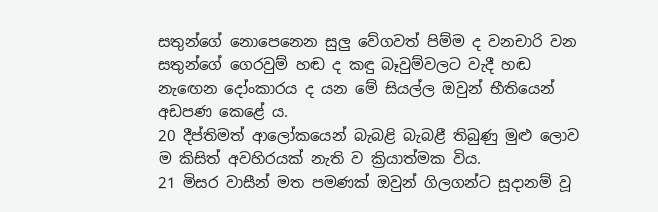සතුන්ගේ නොපෙනෙන සුලු වේගවත් පිම්ම ද වනචාරි වන සතුන්ගේ ගෙරවුම් හඬ ද කඳු බෑවුම්වලට වැදී හඬ නැඟෙන දෝංකාරය ද යන මේ සියල්ල ඔවුන් භීතියෙන් අඩපණ කෙළේ ය.
20 දීප්තිමත් ආලෝකයෙන් බැබළි බැබළී තිබුණු මුළු ලොව ම කිසිත් අවහිරයක් නැති ව ක්‍රියාත්මක විය.
21 මිසර වාසීන් මත පමණක් ඔවුන් ගිලගන්ට සූදානම් වූ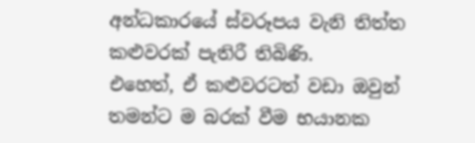අන්ධකාරයේ ස්වරූපය වැනි තිත්ත කළුවරක් පැතිරී තිබිණි.
එහෙත්, ඒ කළුවරටත් වඩා ඔවුන් තමන්ට ම බරක් වීම භයානක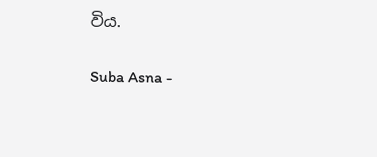විය.

Suba Asna -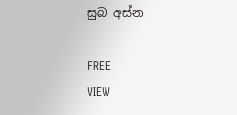සුබ අස්න

FREE
VIEW